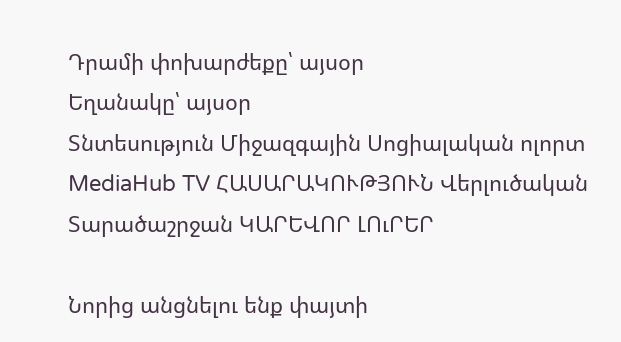Դրամի փոխարժեքը՝ այսօր
Եղանակը՝ այսօր
Տնտեսություն Միջազգային Սոցիալական ոլորտ MediaHub TV ՀԱՍԱՐԱԿՈՒԹՅՈՒՆ Վերլուծական Տարածաշրջան ԿԱՐԵՎՈՐ ԼՈւՐԵՐ

Նորից անցնելու ենք փայտի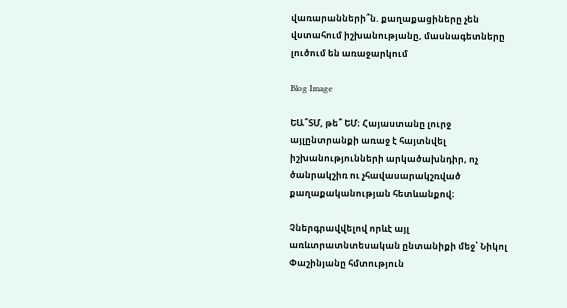վառարանների՞ն. քաղաքացիները չեն վստահում իշխանությանը, մասնագետները լուծում են առաջարկում

Blog Image

ԵԱ՞ՏՄ, թե՞ ԵՄ։ Հայաստանը լուրջ այլընտրանքի առաջ է հայտնվել իշխանությունների արկածախնդիր, ոչ ծանրակշիռ ու չհավասարակշռված քաղաքականության հետևանքով։

Չներգրավվելով որևէ այլ առևտրատնտեսական ընտանիքի մեջ՝ Նիկոլ Փաշինյանը հմտություն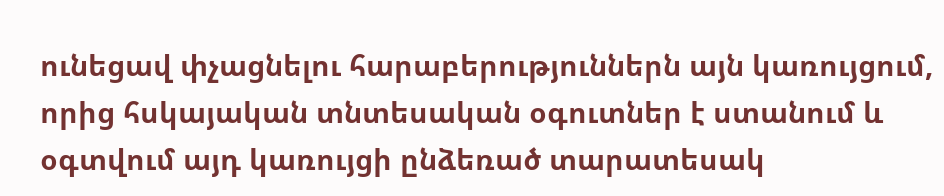ունեցավ փչացնելու հարաբերություններն այն կառույցում, որից հսկայական տնտեսական օգուտներ է ստանում և օգտվում այդ կառույցի ընձեռած տարատեսակ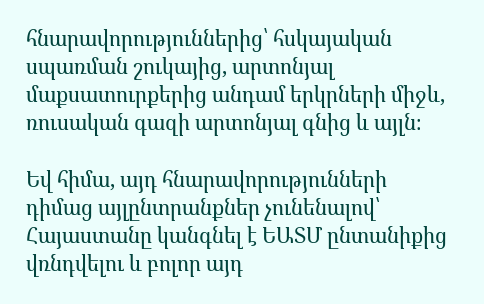հնարավորություններից՝ հսկայական սպառման շուկայից, արտոնյալ մաքսատուրքերից անդամ երկրների միջև, ռուսական գազի արտոնյալ գնից և այլն։

Եվ հիմա, այդ հնարավորությունների դիմաց այլընտրանքներ չունենալով՝ Հայաստանը կանգնել է ԵԱՏՄ ընտանիքից վռնդվելու և բոլոր այդ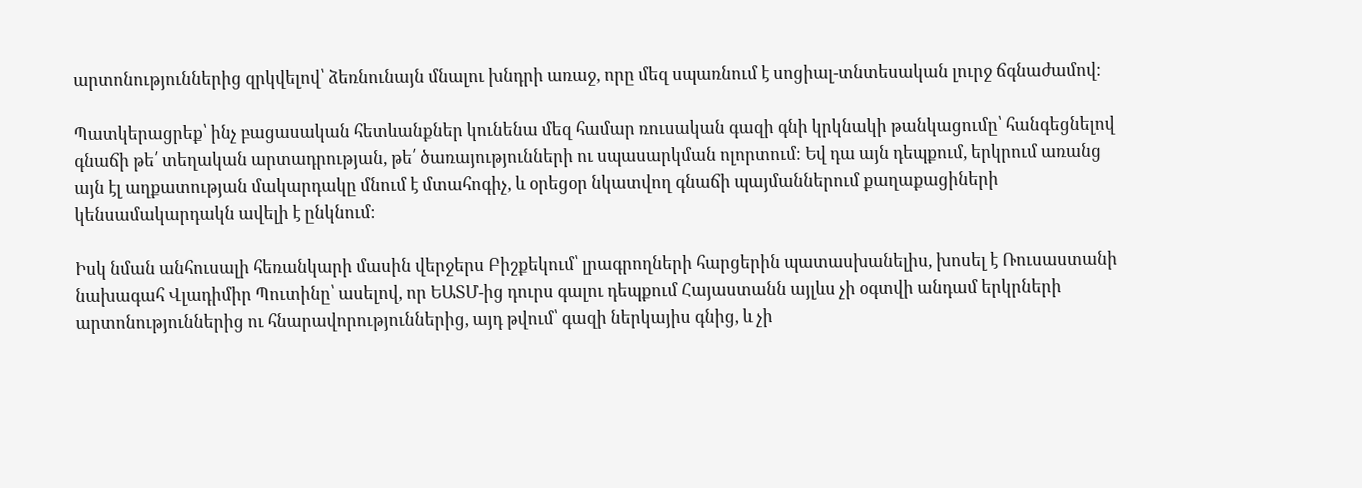արտոնություններից զրկվելով՝ ձեռնունայն մնալու խնդրի առաջ, որը մեզ սպառնում է սոցիալ-տնտեսական լուրջ ճգնաժամով։

Պատկերացրեք՝ ինչ բացասական հետևանքներ կունենա մեզ համար ռուսական գազի գնի կրկնակի թանկացումը՝ հանգեցնելով գնաճի թե՛ տեղական արտադրության, թե՛ ծառայությունների ու սպասարկման ոլորտում։ Եվ դա այն դեպքում, երկրում առանց այն էլ աղքատության մակարդակը մնում է մտահոգիչ, և օրեցօր նկատվող գնաճի պայմաններում քաղաքացիների կենսամակարդակն ավելի է ընկնում։

Իսկ նման անհուսալի հեռանկարի մասին վերջերս Բիշքեկում՝ լրագրողների հարցերին պատասխանելիս, խոսել է Ռուսաստանի նախագահ Վլադիմիր Պուտինը՝ ասելով, որ ԵԱՏՄ-ից դուրս գալու դեպքում Հայաստանն այլևս չի օգտվի անդամ երկրների արտոնություններից ու հնարավորություններից, այդ թվում՝ գազի ներկայիս գնից, և չի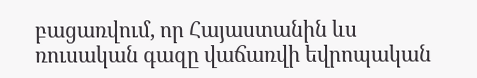բացառվում, որ Հայաստանին ևս ռուսական գազը վաճառվի եվրոպական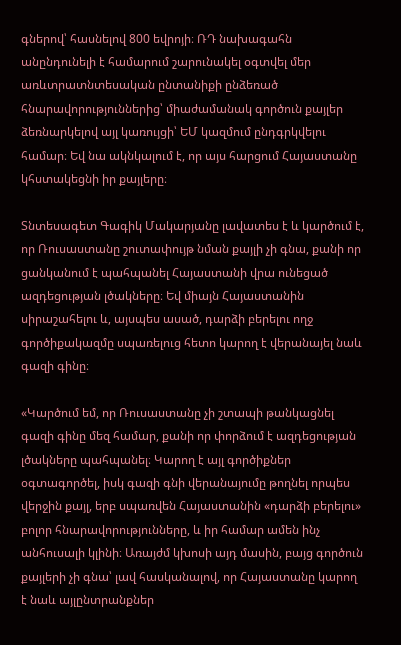գներով՝ հասնելով 800 եվրոյի։ ՌԴ նախագահն անընդունելի է համարում շարունակել օգտվել մեր առևտրատնտեսական ընտանիքի ընձեռած հնարավորություններից՝ միաժամանակ գործուն քայլեր ձեռնարկելով այլ կառույցի՝ ԵՄ կազմում ընդգրկվելու համար։ Եվ նա ակնկալում է, որ այս հարցում Հայաստանը կհստակեցնի իր քայլերը։

Տնտեսագետ Գագիկ Մակարյանը լավատես է և կարծում է, որ Ռուսաստանը շուտափույթ նման քայլի չի գնա, քանի որ ցանկանում է պահպանել Հայաստանի վրա ունեցած ազդեցության լծակները։ Եվ միայն Հայաստանին սիրաշահելու և, այսպես ասած, դարձի բերելու ողջ գործիքակազմը սպառելուց հետո կարող է վերանայել նաև գազի գինը։

«Կարծում եմ, որ Ռուսաստանը չի շտապի թանկացնել գազի գինը մեզ համար, քանի որ փորձում է ազդեցության լծակները պահպանել։ Կարող է այլ գործիքներ օգտագործել, իսկ գազի գնի վերանայումը թողնել որպես վերջին քայլ, երբ սպառվեն Հայաստանին «դարձի բերելու» բոլոր հնարավորությունները, և իր համար ամեն ինչ անհուսալի կլինի։ Առայժմ կխոսի այդ մասին, բայց գործուն քայլերի չի գնա՝ լավ հասկանալով, որ Հայաստանը կարող է նաև այլընտրանքներ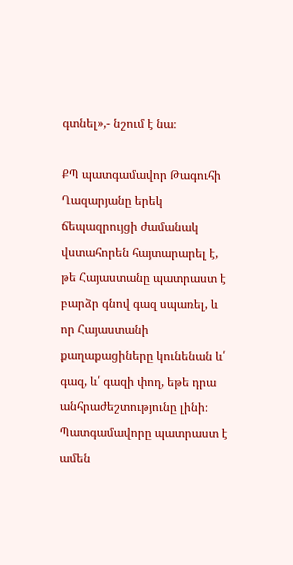գտնել»,- նշում է նա։

ՔՊ պատգամավոր Թագուհի Ղազարյանը երեկ ճեպազրույցի ժամանակ վստահորեն հայտարարել է, թե Հայաստանը պատրաստ է բարձր գնով գազ սպառել, և որ Հայաստանի քաղաքացիները կունենան և՛ գազ, և՛ գազի փող, եթե դրա անհրաժեշտությունը լինի։ Պատգամավորը պատրաստ է ամեն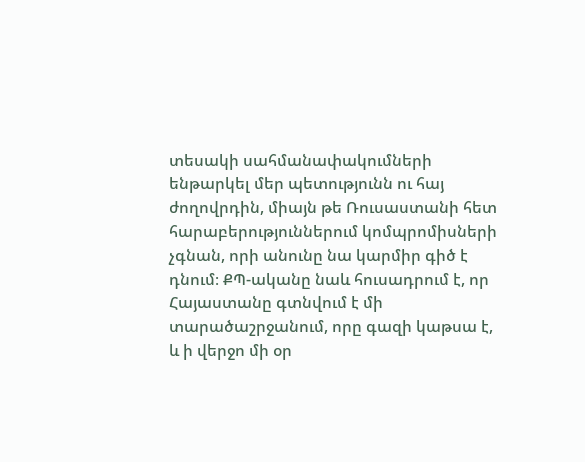տեսակի սահմանափակումների ենթարկել մեր պետությունն ու հայ ժողովրդին, միայն թե Ռուսաստանի հետ հարաբերություններում կոմպրոմիսների չգնան, որի անունը նա կարմիր գիծ է դնում։ ՔՊ-ականը նաև հուսադրում է, որ Հայաստանը գտնվում է մի տարածաշրջանում, որը գազի կաթսա է, և ի վերջո մի օր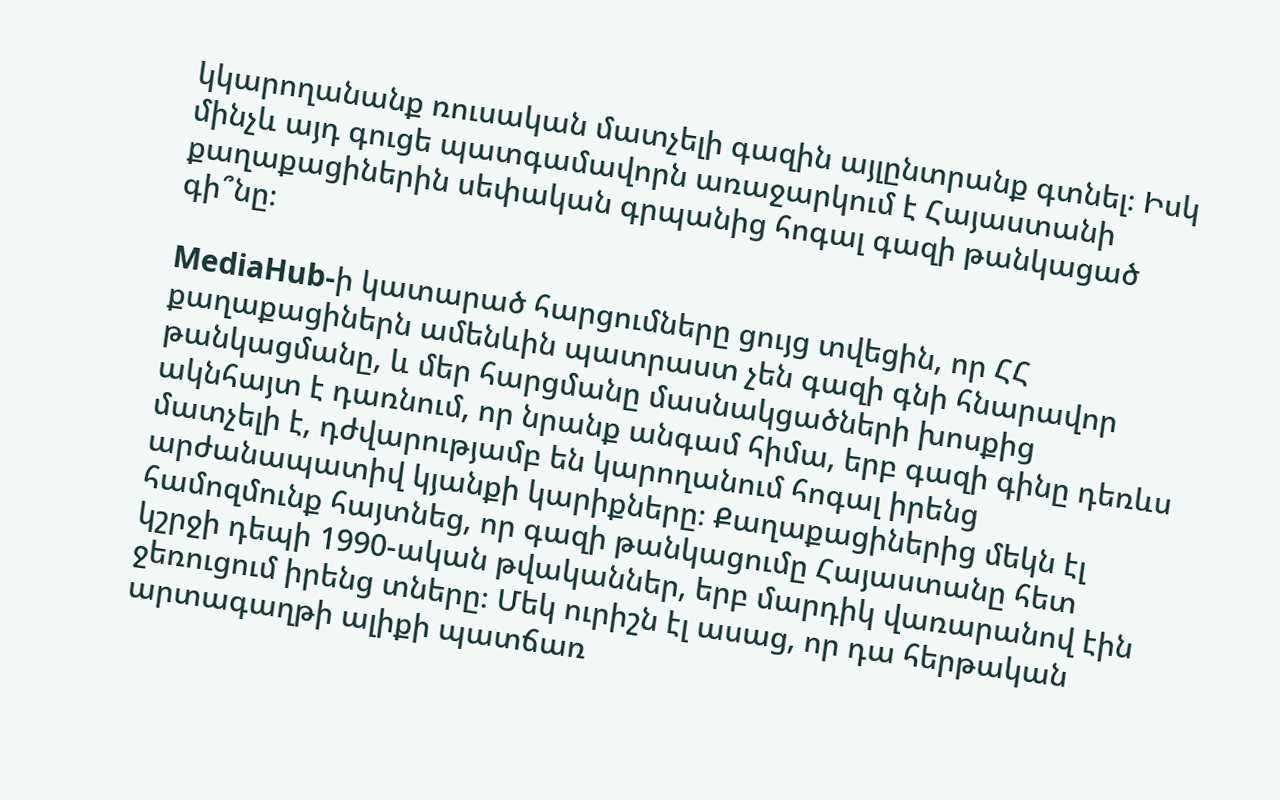կկարողանանք ռուսական մատչելի գազին այլընտրանք գտնել։ Իսկ մինչև այդ գուցե պատգամավորն առաջարկում է Հայաստանի քաղաքացիներին սեփական գրպանից հոգալ գազի թանկացած գի՞նը։

MediaHub-ի կատարած հարցումները ցույց տվեցին, որ ՀՀ քաղաքացիներն ամենևին պատրաստ չեն գազի գնի հնարավոր թանկացմանը, և մեր հարցմանը մասնակցածների խոսքից ակնհայտ է դառնում, որ նրանք անգամ հիմա, երբ գազի գինը դեռևս մատչելի է, դժվարությամբ են կարողանում հոգալ իրենց արժանապատիվ կյանքի կարիքները։ Քաղաքացիներից մեկն էլ համոզմունք հայտնեց, որ գազի թանկացումը Հայաստանը հետ կշրջի դեպի 1990-ական թվականներ, երբ մարդիկ վառարանով էին ջեռուցում իրենց տները։ Մեկ ուրիշն էլ ասաց, որ դա հերթական արտագաղթի ալիքի պատճառ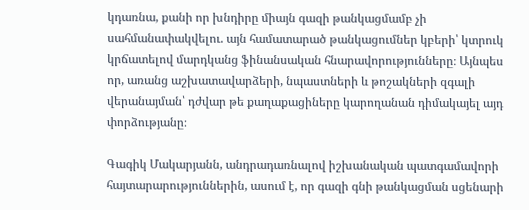կդառնա, քանի որ խնդիրը միայն գազի թանկացմամբ չի սահմանափակվելու. այն համատարած թանկացումներ կբերի՝ կտրուկ կրճատելով մարդկանց ֆինանսական հնարավորությունները։ Այնպես որ, առանց աշխատավարձերի, նպաստների և թոշակների զգալի վերանայման՝ դժվար թե քաղաքացիները կարողանան դիմակայել այդ փորձությանը։

Գագիկ Մակարյանն, անդրադառնալով իշխանական պատգամավորի հայտարարություններին, ասում է, որ գազի գնի թանկացման սցենարի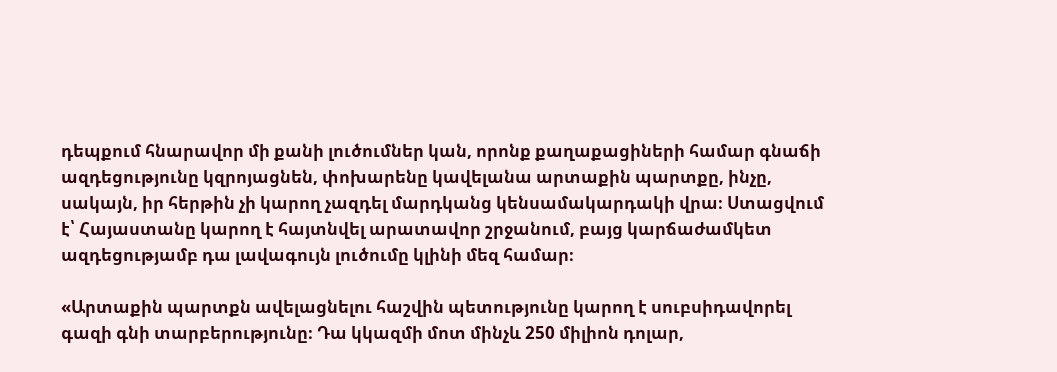դեպքում հնարավոր մի քանի լուծումներ կան, որոնք քաղաքացիների համար գնաճի ազդեցությունը կզրոյացնեն, փոխարենը կավելանա արտաքին պարտքը, ինչը, սակայն, իր հերթին չի կարող չազդել մարդկանց կենսամակարդակի վրա։ Ստացվում է՝ Հայաստանը կարող է հայտնվել արատավոր շրջանում, բայց կարճաժամկետ ազդեցությամբ դա լավագույն լուծումը կլինի մեզ համար։

«Արտաքին պարտքն ավելացնելու հաշվին պետությունը կարող է սուբսիդավորել գազի գնի տարբերությունը։ Դա կկազմի մոտ մինչև 250 միլիոն դոլար,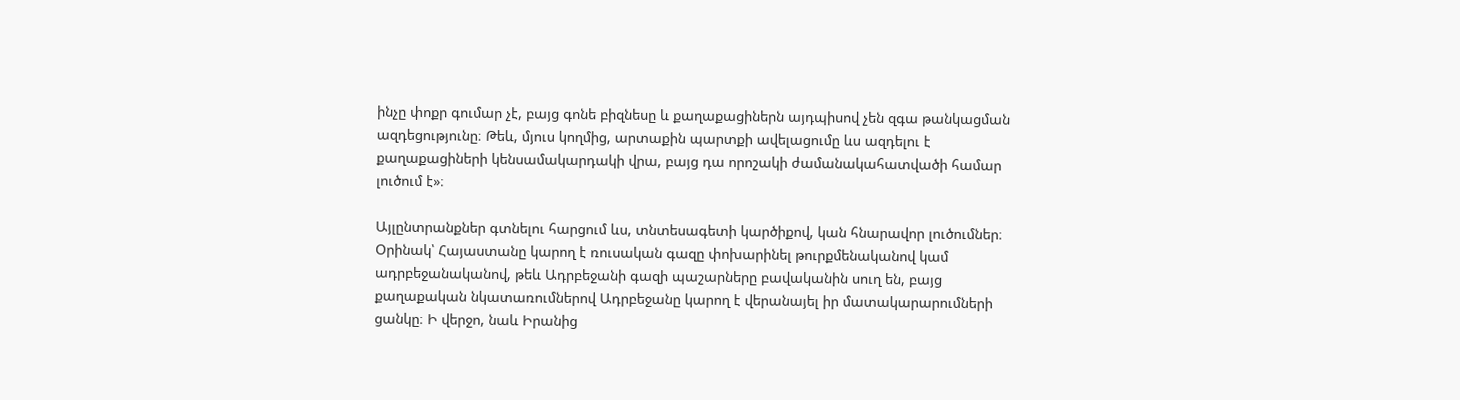ինչը փոքր գումար չէ, բայց գոնե բիզնեսը և քաղաքացիներն այդպիսով չեն զգա թանկացման ազդեցությունը։ Թեև, մյուս կողմից, արտաքին պարտքի ավելացումը ևս ազդելու է քաղաքացիների կենսամակարդակի վրա, բայց դա որոշակի ժամանակահատվածի համար լուծում է»։

Այլընտրանքներ գտնելու հարցում ևս, տնտեսագետի կարծիքով, կան հնարավոր լուծումներ։ Օրինակ՝ Հայաստանը կարող է ռուսական գազը փոխարինել թուրքմենականով կամ ադրբեջանականով, թեև Ադրբեջանի գազի պաշարները բավականին սուղ են, բայց քաղաքական նկատառումներով Ադրբեջանը կարող է վերանայել իր մատակարարումների ցանկը։ Ի վերջո, նաև Իրանից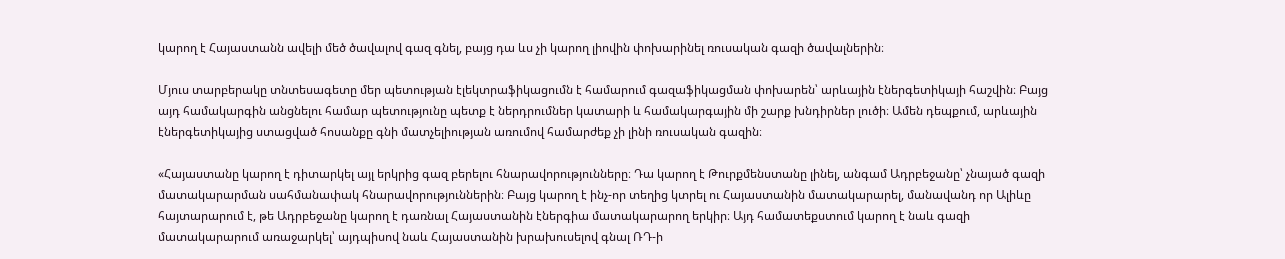կարող է Հայաստանն ավելի մեծ ծավալով գազ գնել, բայց դա ևս չի կարող լիովին փոխարինել ռուսական գազի ծավալներին։

Մյուս տարբերակը տնտեսագետը մեր պետության էլեկտրաֆիկացումն է համարում գազաֆիկացման փոխարեն՝ արևային էներգետիկայի հաշվին։ Բայց այդ համակարգին անցնելու համար պետությունը պետք է ներդրումներ կատարի և համակարգային մի շարք խնդիրներ լուծի։ Ամեն դեպքում, արևային էներգետիկայից ստացված հոսանքը գնի մատչելիության առումով համարժեք չի լինի ռուսական գազին։

«Հայաստանը կարող է դիտարկել այլ երկրից գազ բերելու հնարավորությունները։ Դա կարող է Թուրքմենստանը լինել, անգամ Ադրբեջանը՝ չնայած գազի մատակարարման սահմանափակ հնարավորություններին։ Բայց կարող է ինչ-որ տեղից կտրել ու Հայաստանին մատակարարել, մանավանդ որ Ալիևը հայտարարում է, թե Ադրբեջանը կարող է դառնալ Հայաստանին էներգիա մատակարարող երկիր։ Այդ համատեքստում կարող է նաև գազի մատակարարում առաջարկել՝ այդպիսով նաև Հայաստանին խրախուսելով գնալ ՌԴ-ի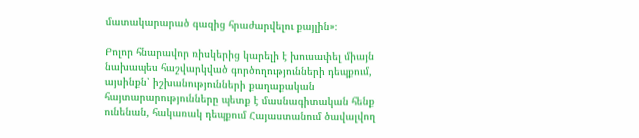մատակարարած գազից հրաժարվելու քայլին»։

Բոլոր հնարավոր ռիսկերից կարելի է խուսափել միայն նախապես հաշվարկված գործողությունների դեպքում, այսինքն՝ իշխանությունների քաղաքական հայտարարությունները պետք է մասնագիտական հենք ունենան, հակառակ դեպքում Հայաստանում ծավալվող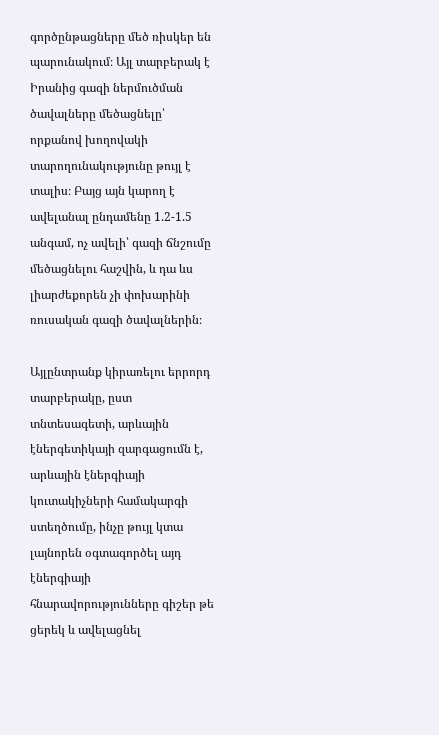գործընթացները մեծ ռիսկեր են պարունակում։ Այլ տարբերակ է Իրանից գազի ներմուծման ծավալները մեծացնելը՝ որքանով խողովակի տարողունակությունը թույլ է տալիս։ Բայց այն կարող է ավելանալ ընդամենը 1.2-1.5 անգամ, ոչ ավելի՝ գազի ճնշումը մեծացնելու հաշվին, և դա ևս լիարժեքորեն չի փոխարինի ռուսական գազի ծավալներին։

Այլընտրանք կիրառելու երրորդ տարբերակը, ըստ տնտեսագետի, արևային էներգետիկայի զարգացումն է, արևային էներգիայի կուտակիչների համակարգի ստեղծումը, ինչը թույլ կտա լայնորեն օգտագործել այդ էներգիայի հնարավորությունները գիշեր թե ցերեկ և ավելացնել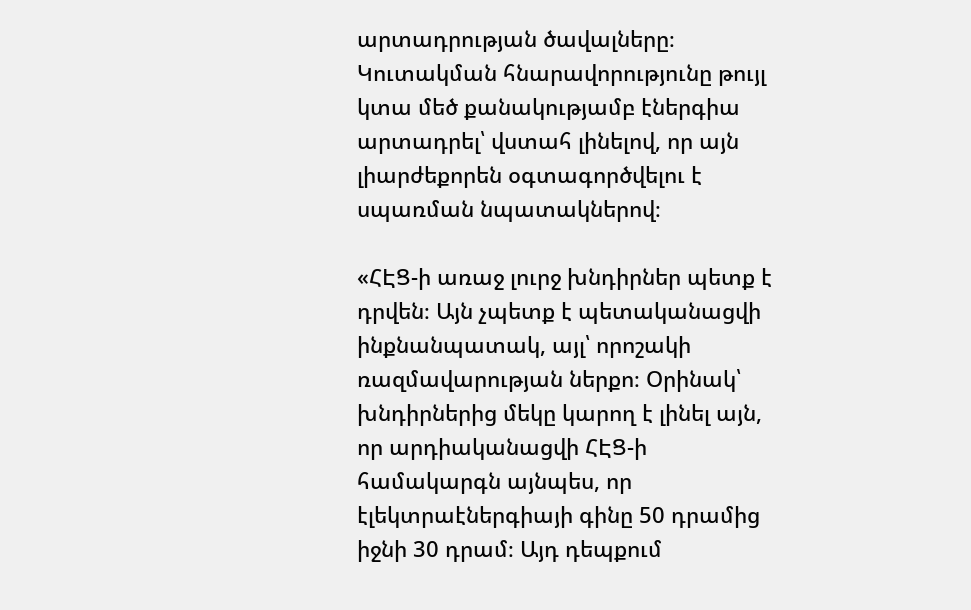արտադրության ծավալները։ Կուտակման հնարավորությունը թույլ կտա մեծ քանակությամբ էներգիա արտադրել՝ վստահ լինելով, որ այն լիարժեքորեն օգտագործվելու է սպառման նպատակներով։

«ՀԷՑ-ի առաջ լուրջ խնդիրներ պետք է դրվեն։ Այն չպետք է պետականացվի ինքնանպատակ, այլ՝ որոշակի ռազմավարության ներքո։ Օրինակ՝ խնդիրներից մեկը կարող է լինել այն, որ արդիականացվի ՀԷՑ-ի համակարգն այնպես, որ էլեկտրաէներգիայի գինը 50 դրամից իջնի 30 դրամ։ Այդ դեպքում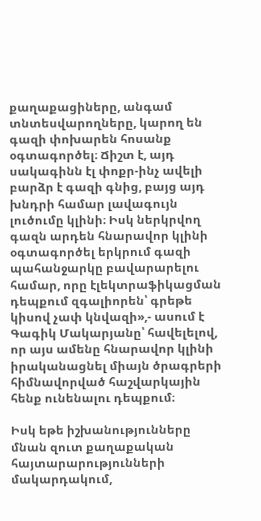քաղաքացիները, անգամ տնտեսվարողները, կարող են գազի փոխարեն հոսանք օգտագործել։ Ճիշտ է, այդ սակագինն էլ փոքր-ինչ ավելի բարձր է գազի գնից, բայց այդ խնդրի համար լավագույն լուծումը կլինի։ Իսկ ներկրվող գազն արդեն հնարավոր կլինի օգտագործել երկրում գազի պահանջարկը բավարարելու համար, որը էլեկտրաֆիկացման դեպքում զգալիորեն՝ գրեթե կիսով չափ կնվազի»,- ասում է Գագիկ Մակարյանը՝ հավելելով, որ այս ամենը հնարավոր կլինի իրականացնել միայն ծրագրերի հիմնավորված հաշվարկային հենք ունենալու դեպքում։

Իսկ եթե իշխանությունները մնան զուտ քաղաքական հայտարարությունների մակարդակում,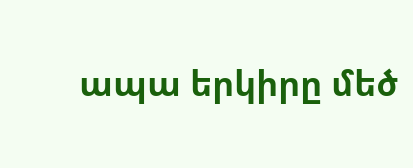ապա երկիրը մեծ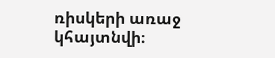ռիսկերի առաջ կհայտնվի։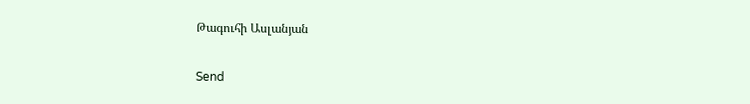Թագուհի Ասլանյան

Send